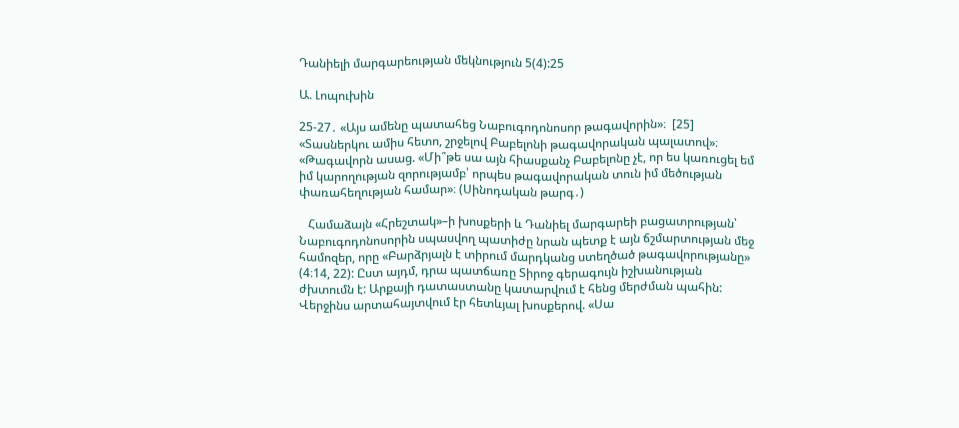Դանիելի մարգարեության մեկնություն 5(4):25

Ա. Լոպուխին

25-27․ «Այս ամենը պատահեց Նաբուգոդոնոսոր թագավորին»։  [25] «Տասներկու ամիս հետո, շրջելով Բաբելոնի թագավորական պալատով»։ «Թագավորն ասաց. «Մի՞թե սա այն հիասքանչ Բաբելոնը չէ, որ ես կառուցել եմ իմ կարողության զորությամբ՝ որպես թագավորական տուն իմ մեծության փառահեղության համար»։ (Սինոդական թարգ․)

   Համաձայն «Հրեշտակ»–ի խոսքերի և Դանիել մարգարեի բացատրության՝ Նաբուգոդոնոսորին սպասվող պատիժը նրան պետք է այն ճշմարտության մեջ համոզեր, որը «Բարձրյալն է տիրում մարդկանց ստեղծած թագավորությանը» (4։14, 22): Ըստ այդմ, դրա պատճառը Տիրոջ գերագույն իշխանության ժխտումն է: Արքայի դատաստանը կատարվում է հենց մերժման պահին: Վերջինս արտահայտվում էր հետևյալ խոսքերով. «Սա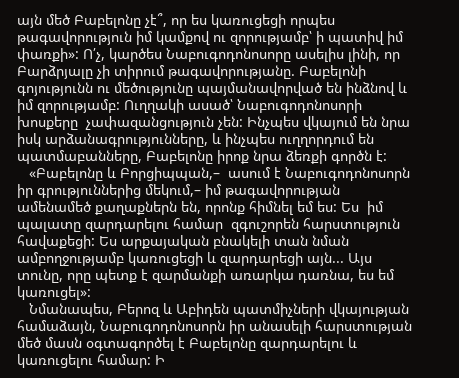այն մեծ Բաբելոնը չէ՞, որ ես կառուցեցի որպես թագավորություն իմ կամքով ու զորությամբ՝ ի պատիվ իմ փառքի»: Ո՛չ, կարծես Նաբուգոդոնոսորը ասելիս լինի, որ Բարձրյալը չի տիրում թագավորությանը. Բաբելոնի գոյությունն ու մեծությունը պայմանավորված են ինձնով և իմ զորությամբ: Ուղղակի ասած՝ Նաբուգոդոնոսորի խոսքերը  չափազանցություն չեն: Ինչպես վկայում են նրա իսկ արձանագրությունները, և ինչպես ուղղորդում են պատմաբանները, Բաբելոնը իրոք նրա ձեռքի գործն է:
   «Բաբելոնը և Բորցիպպան,–  ասում է Նաբուգոդոնոսորն իր գրություններից մեկում,– իմ թագավորության ամենամեծ քաղաքներն են, որոնք հիմնել եմ ես: Ես  իմ պալատը զարդարելու համար  զգուշորեն հարստություն հավաքեցի: Ես արքայական բնակելի տան նման ամբողջությամբ կառուցեցի և զարդարեցի այն... Այս տունը, որը պետք է զարմանքի առարկա դառնա, ես եմ կառուցել»:
   Նմանապես, Բերոզ և Աբիդեն պատմիչների վկայության համաձայն, Նաբուգոդոնոսորն իր անասելի հարստության մեծ մասն օգտագործել է Բաբելոնը զարդարելու և կառուցելու համար: Ի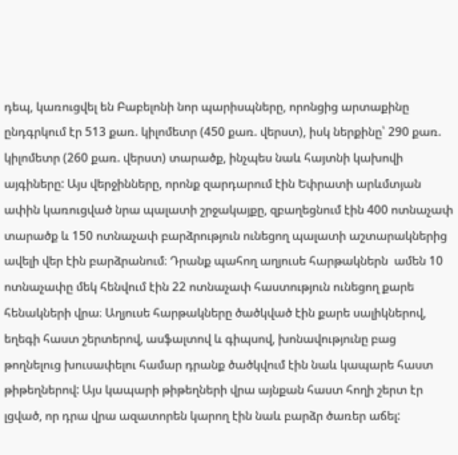դեպ, կառուցվել են Բաբելոնի նոր պարիսպները, որոնցից արտաքինը ընդգրկում էր 513 քառ. կիլոմետր (450 քառ. վերստ), իսկ ներքինը՝ 290 քառ. կիլոմետր (260 քառ. վերստ) տարածք, ինչպես նաև հայտնի կախովի այգիները: Այս վերջինները, որոնք զարդարում էին Եփրատի արևմտյան ափին կառուցված նրա պալատի շրջակայքը, զբաղեցնում էին 400 ոտնաչափ տարածք և 150 ոտնաչափ բարձրություն ունեցող պալատի աշտարակներից ավելի վեր էին բարձրանում։ Դրանք պահող աղյուսե հարթակներն  ամեն 10 ոտնաչափը մեկ հենվում էին 22 ոտնաչափ հաստություն ունեցող քարե հենակների վրա։ Աղյուսե հարթակները ծածկված էին քարե սալիկներով, եղեգի հաստ շերտերով, ասֆալտով և գիպսով, խոնավությունը բաց թողնելուց խուսափելու համար դրանք ծածկվում էին նաև կապարե հաստ թիթեղներով: Այս կապարի թիթեղների վրա այնքան հաստ հողի շերտ էր լցված, որ դրա վրա ազատորեն կարող էին նաև բարձր ծառեր աճել: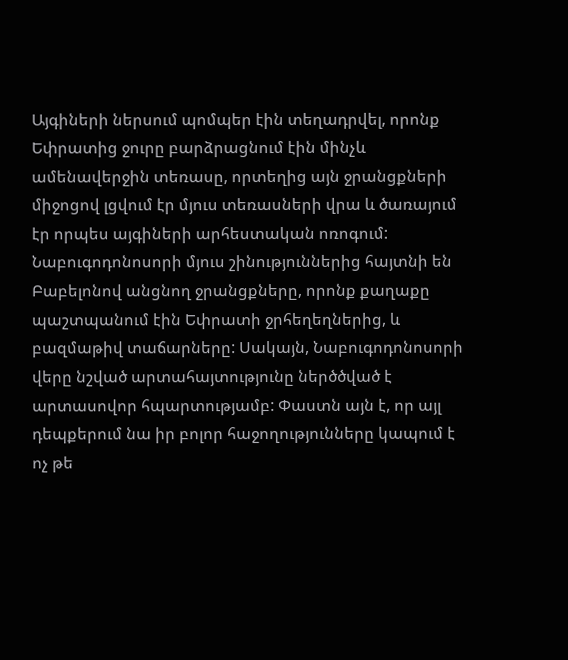Այգիների ներսում պոմպեր էին տեղադրվել, որոնք Եփրատից ջուրը բարձրացնում էին մինչև ամենավերջին տեռասը, որտեղից այն ջրանցքների միջոցով լցվում էր մյուս տեռասների վրա և ծառայում էր որպես այգիների արհեստական ոռոգում: Նաբուգոդոնոսորի մյուս շինություններից հայտնի են Բաբելոնով անցնող ջրանցքները, որոնք քաղաքը պաշտպանում էին Եփրատի ջրհեղեղներից, և բազմաթիվ տաճարները: Սակայն, Նաբուգոդոնոսորի վերը նշված արտահայտությունը ներծծված է արտասովոր հպարտությամբ: Փաստն այն է, որ այլ դեպքերում նա իր բոլոր հաջողությունները կապում է ոչ թե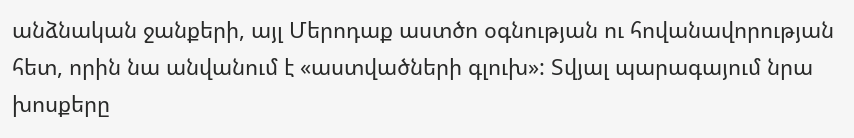անձնական ջանքերի, այլ Մերոդաք աստծո օգնության ու հովանավորության հետ, որին նա անվանում է «աստվածների գլուխ»: Տվյալ պարագայում նրա խոսքերը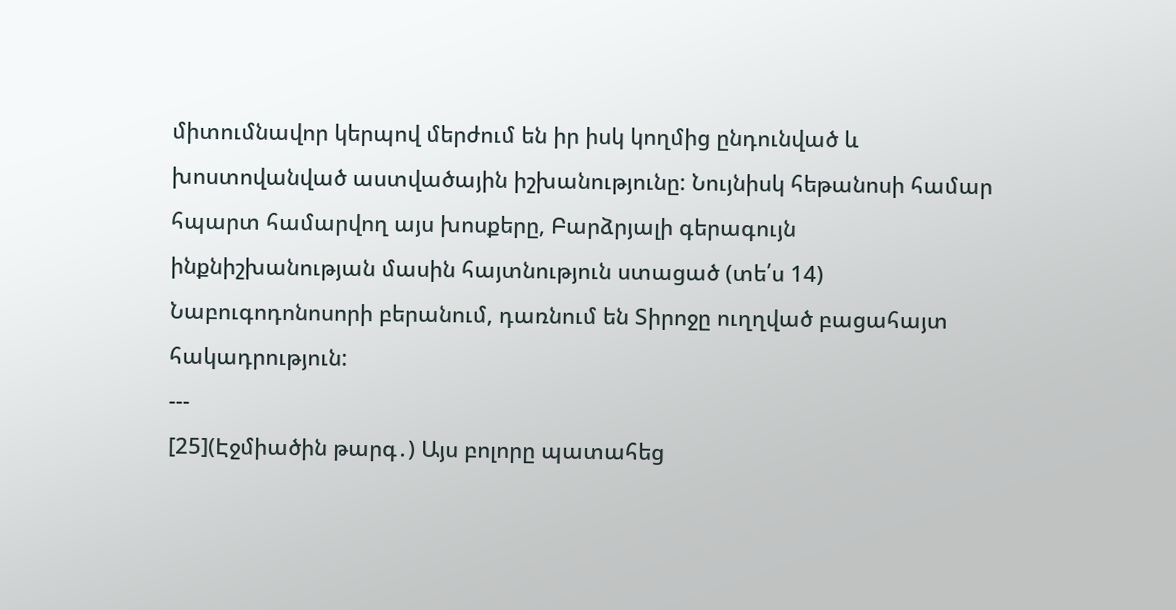միտումնավոր կերպով մերժում են իր իսկ կողմից ընդունված և խոստովանված աստվածային իշխանությունը: Նույնիսկ հեթանոսի համար հպարտ համարվող այս խոսքերը, Բարձրյալի գերագույն ինքնիշխանության մասին հայտնություն ստացած (տե՛ս 14) Նաբուգոդոնոսորի բերանում, դառնում են Տիրոջը ուղղված բացահայտ հակադրություն:
---
[25](Էջմիածին թարգ․) Այս բոլորը պատահեց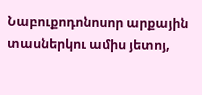Նաբուքոդոնոսոր արքային տասներկու ամիս յետոյ,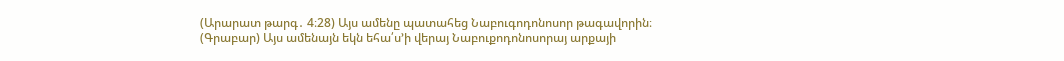(Արարատ թարգ․ 4։28) Այս ամենը պատահեց Նաբուգոդոնոսոր թագավորին։
(Գրաբար) Այս ամենայն եկն եհա՛ս’ի վերայ Նաբուքոդոնոսորայ արքայի